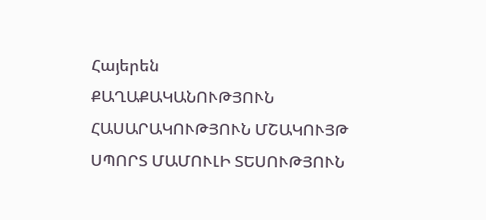Հայերեն
ՔԱՂԱՔԱԿԱՆՈՒԹՅՈՒՆ ՀԱՍԱՐԱԿՈՒԹՅՈՒՆ ՄՇԱԿՈՒՅԹ ՍՊՈՐՏ ՄԱՄՈՒԼԻ ՏԵՍՈՒԹՅՈՒՆ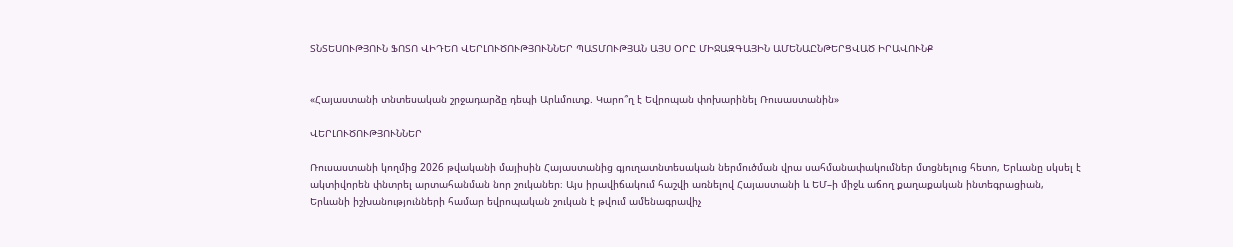ՏՆՏԵՍՈՒԹՅՈՒՆ ՖՈՏՈ ՎԻԴԵՈ ՎԵՐԼՈՒԾՈՒԹՅՈՒՆՆԵՐ ՊԱՏՄՈՒԹՅԱՆ ԱՅՍ ՕՐԸ ՄԻՋԱԶԳԱՅԻՆ ԱՄԵՆԱԸՆԹԵՐՑՎԱԾ ԻՐԱՎՈՒՆՔ


«Հայաստանի տնտեսական շրջադարձը դեպի Արևմուտք. Կարո՞ղ է Եվրոպան փոխարինել Ռուսաստանին»

ՎԵՐԼՈՒԾՈՒԹՅՈՒՆՆԵՐ

Ռուսաստանի կողմից 2026 թվականի մայիսին Հայաստանից գյուղատնտեսական ներմուծման վրա սահմանափակումներ մտցնելուց հետո, Երևանը սկսել է ակտիվորեն փնտրել արտահանման նոր շուկաներ։ Այս իրավիճակում հաշվի առնելով Հայաստանի և ԵՄ–ի միջև աճող քաղաքական ինտեգրացիան, Երևանի իշխանությունների համար եվրոպական շուկան է թվում ամենագրավիչ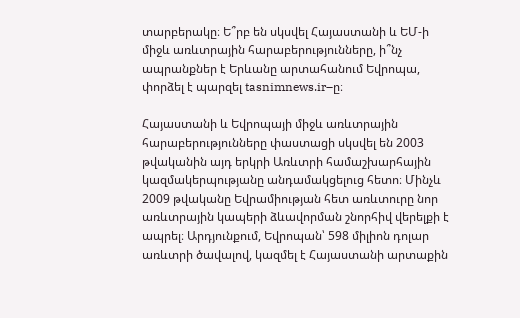տարբերակը։ Ե՞րբ են սկսվել Հայաստանի և ԵՄ-ի միջև առևտրային հարաբերությունները, ի՞նչ ապրանքներ է Երևանը արտահանում Եվրոպա, փորձել է պարզել tasnimnews.ir–ը։

Հայաստանի և Եվրոպայի միջև առևտրային հարաբերությունները փաստացի սկսվել են 2003 թվականին այդ երկրի Առևտրի համաշխարհային կազմակերպությանը անդամակցելուց հետո։ Մինչև 2009 թվականը Եվրամիության հետ առևտուրը նոր առևտրային կապերի ձևավորման շնորհիվ վերելքի է ապրել։ Արդյունքում, Եվրոպան՝ 598 միլիոն դոլար առևտրի ծավալով, կազմել է Հայաստանի արտաքին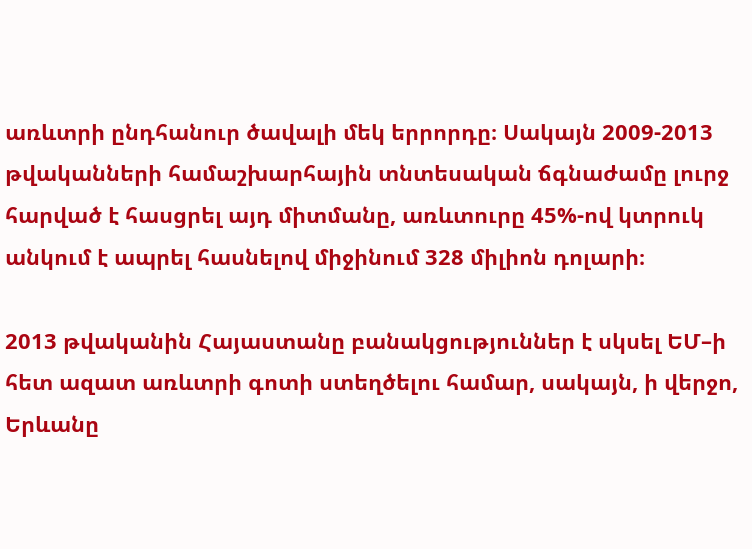առևտրի ընդհանուր ծավալի մեկ երրորդը։ Սակայն 2009-2013 թվականների համաշխարհային տնտեսական ճգնաժամը լուրջ հարված է հասցրել այդ միտմանը, առևտուրը 45%-ով կտրուկ անկում է ապրել հասնելով միջինում 328 միլիոն դոլարի։

2013 թվականին Հայաստանը բանակցություններ է սկսել ԵՄ–ի հետ ազատ առևտրի գոտի ստեղծելու համար, սակայն, ի վերջո, Երևանը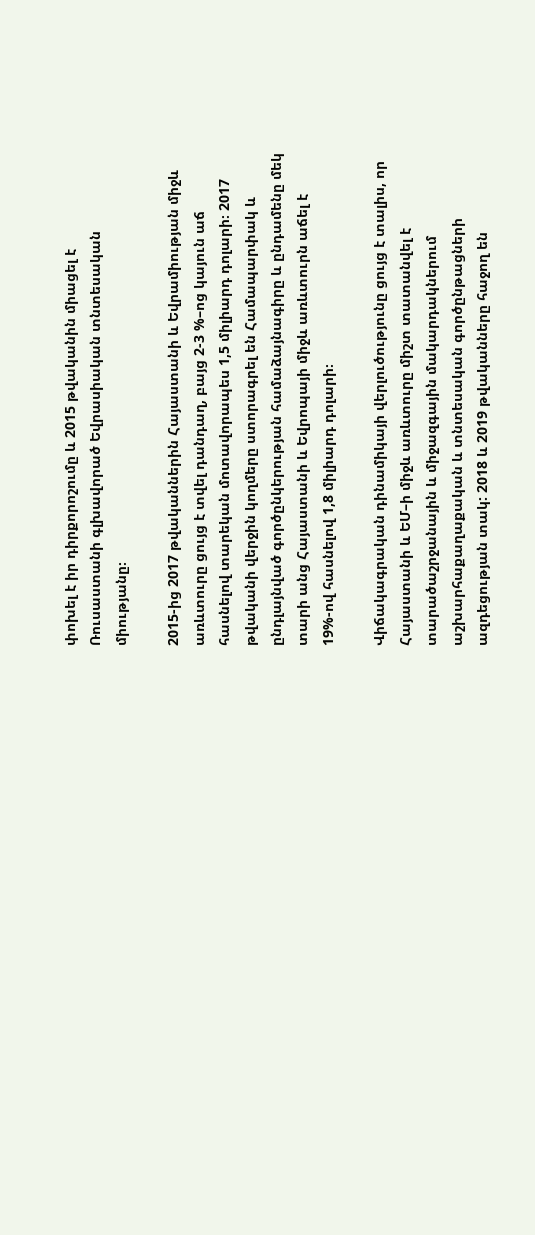փոխել է իր դիրքորոշումը և 2015 թվականին միացել է Ռուսաստանի գլխավորած Եվրասիական տնտեսական միությանը։

2015-ից 2017 թվականներին Հայաստանի և Եվրամիության միջև առևտուրը ցույց է տվել դանդաղ, բայց 2-3 %–ոց կայուն աճ հասնելով տարեկան մոտավորապես 1,5 միլիարդ դոլարի։ 2017 թվականի վերջին կողմերը ստորագրել են Համապարփակ և ընդլայնված գործընկերության համաձայնագիրը և ընդամենը մեկ տարի անց Հայաստանի և Եվրոպայի միջև առևտուրն աճել է 19%-ով հասնելով 1,8 միլիարդ դոլարի։

Վիճակագրական դինամիկայի վերլուծությունը ցույց է տալիս, որ Հայաստանի և ԵՄ–ի միջև առևտուրը միշտ տատանվել է տարածաշրջանային և միջազգային մակարդակներում աշխարհաքաղաքական և տնտեսական գործընթացների ազդեցության տակ: 2018 և 2019 թվականները հաջող են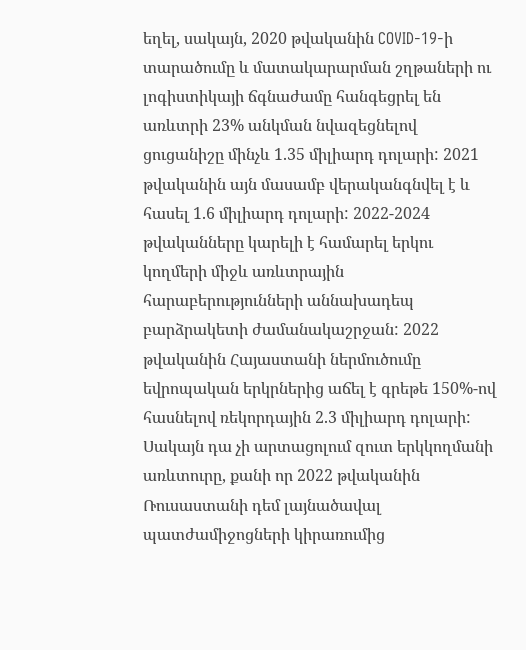եղել, սակայն, 2020 թվականին COVID-19-ի տարածումը և մատակարարման շղթաների ու լոգիստիկայի ճգնաժամը հանգեցրել են առևտրի 23% անկման նվազեցնելով  ցուցանիշը մինչև 1.35 միլիարդ դոլարի: 2021 թվականին այն մասամբ վերականգնվել է և հասել 1.6 միլիարդ դոլարի: 2022-2024 թվականները կարելի է համարել երկու կողմերի միջև առևտրային հարաբերությունների աննախադեպ բարձրակետի ժամանակաշրջան: 2022 թվականին Հայաստանի ներմուծումը եվրոպական երկրներից աճել է գրեթե 150%-ով հասնելով ռեկորդային 2.3 միլիարդ դոլարի: Սակայն դա չի արտացոլում զուտ երկկողմանի առևտուրը, քանի որ 2022 թվականին Ռուսաստանի դեմ լայնածավալ պատժամիջոցների կիրառումից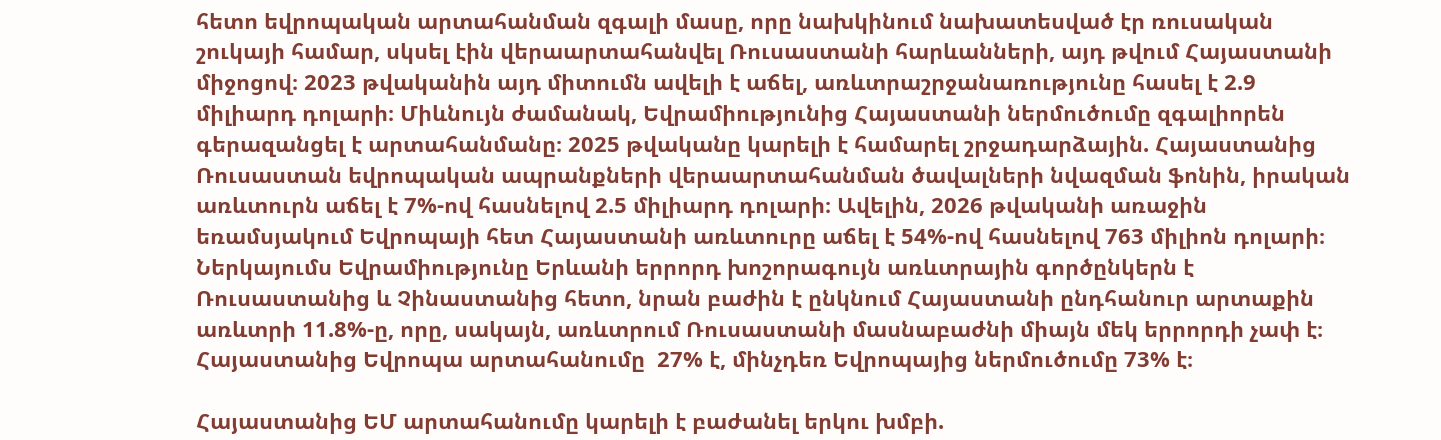հետո եվրոպական արտահանման զգալի մասը, որը նախկինում նախատեսված էր ռուսական շուկայի համար, սկսել էին վերաարտահանվել Ռուսաստանի հարևանների, այդ թվում Հայաստանի միջոցով։ 2023 թվականին այդ միտումն ավելի է աճել, առևտրաշրջանառությունը հասել է 2.9 միլիարդ դոլարի։ Միևնույն ժամանակ, Եվրամիությունից Հայաստանի ներմուծումը զգալիորեն գերազանցել է արտահանմանը։ 2025 թվականը կարելի է համարել շրջադարձային. Հայաստանից Ռուսաստան եվրոպական ապրանքների վերաարտահանման ծավալների նվազման ֆոնին, իրական առևտուրն աճել է 7%-ով հասնելով 2.5 միլիարդ դոլարի։ Ավելին, 2026 թվականի առաջին եռամսյակում Եվրոպայի հետ Հայաստանի առևտուրը աճել է 54%-ով հասնելով 763 միլիոն դոլարի։ Ներկայումս Եվրամիությունը Երևանի երրորդ խոշորագույն առևտրային գործընկերն է Ռուսաստանից և Չինաստանից հետո, նրան բաժին է ընկնում Հայաստանի ընդհանուր արտաքին առևտրի 11.8%-ը, որը, սակայն, առևտրում Ռուսաստանի մասնաբաժնի միայն մեկ երրորդի չափ է։ Հայաստանից Եվրոպա արտահանումը  27% է, մինչդեռ Եվրոպայից ներմուծումը 73% է։

Հայաստանից ԵՄ արտահանումը կարելի է բաժանել երկու խմբի.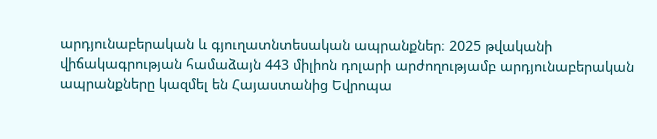արդյունաբերական և գյուղատնտեսական ապրանքներ։ 2025 թվականի վիճակագրության համաձայն 443 միլիոն դոլարի արժողությամբ արդյունաբերական ապրանքները կազմել են Հայաստանից Եվրոպա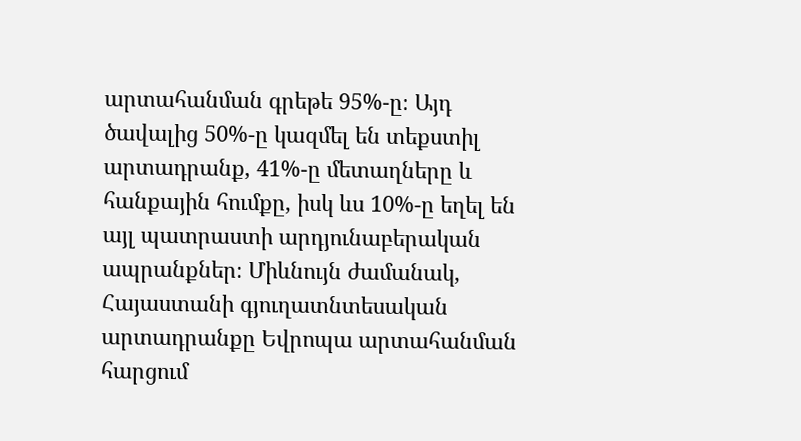արտահանման գրեթե 95%-ը։ Այդ ծավալից 50%-ը կազմել են տեքստիլ արտադրանք, 41%-ը մետաղները և հանքային հումքը, իսկ ևս 10%-ը եղել են այլ պատրաստի արդյունաբերական ապրանքներ։ Միևնույն ժամանակ, Հայաստանի գյուղատնտեսական արտադրանքը Եվրոպա արտահանման հարցում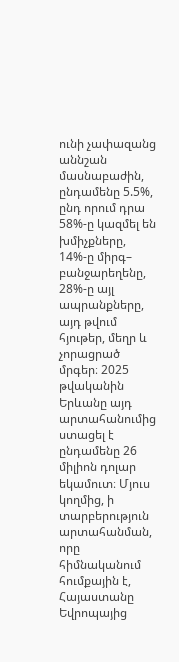ունի չափազանց աննշան մասնաբաժին, ընդամենը 5.5%, ընդ որում դրա 58%-ը կազմել են խմիչքները, 14%-ը միրգ– բանջարեղենը, 28%-ը այլ ապրանքները, այդ թվում հյութեր, մեղր և չորացրած մրգեր։ 2025 թվականին Երևանը այդ արտահանումից ստացել է ընդամենը 26 միլիոն դոլար եկամուտ։ Մյուս կողմից, ի տարբերություն արտահանման, որը հիմնականում հումքային է, Հայաստանը Եվրոպայից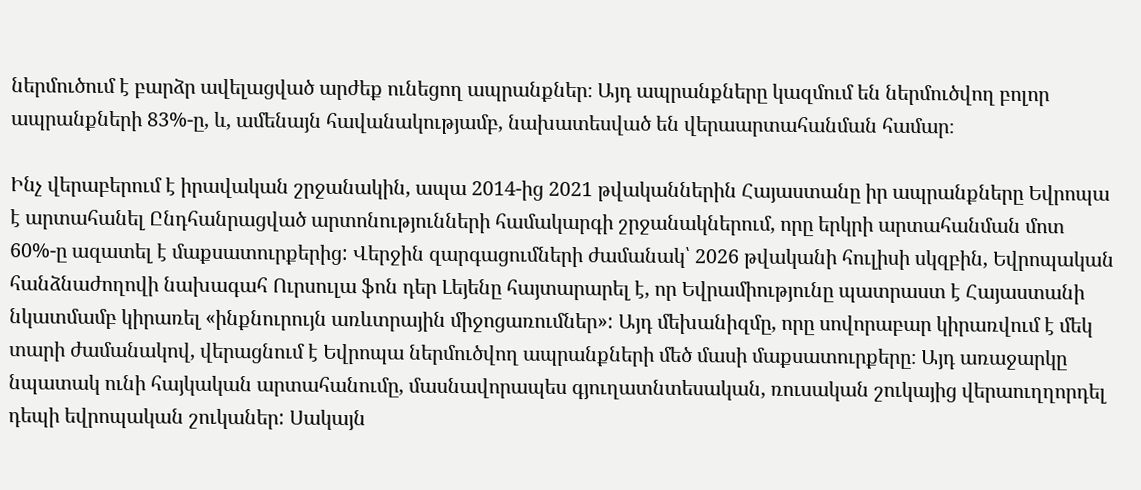ներմուծում է բարձր ավելացված արժեք ունեցող ապրանքներ։ Այդ ապրանքները կազմում են ներմուծվող բոլոր ապրանքների 83%-ը, և, ամենայն հավանակությամբ, նախատեսված են վերաարտահանման համար։

Ինչ վերաբերում է իրավական շրջանակին, ապա 2014-ից 2021 թվականներին Հայաստանը իր ապրանքները Եվրոպա է արտահանել Ընդհանրացված արտոնությունների համակարգի շրջանակներում, որը երկրի արտահանման մոտ 60%-ը ազատել է մաքսատուրքերից: Վերջին զարգացումների ժամանակ՝ 2026 թվականի հուլիսի սկզբին, Եվրոպական հանձնաժողովի նախագահ Ուրսուլա ֆոն դեր Լեյենը հայտարարել է, որ Եվրամիությունը պատրաստ է Հայաստանի նկատմամբ կիրառել «ինքնուրույն առևտրային միջոցառումներ»: Այդ մեխանիզմը, որը սովորաբար կիրառվում է մեկ տարի ժամանակով, վերացնում է Եվրոպա ներմուծվող ապրանքների մեծ մասի մաքսատուրքերը։ Այդ առաջարկը նպատակ ունի հայկական արտահանումը, մասնավորապես գյուղատնտեսական, ռուսական շուկայից վերաուղղորդել դեպի եվրոպական շուկաներ: Սակայն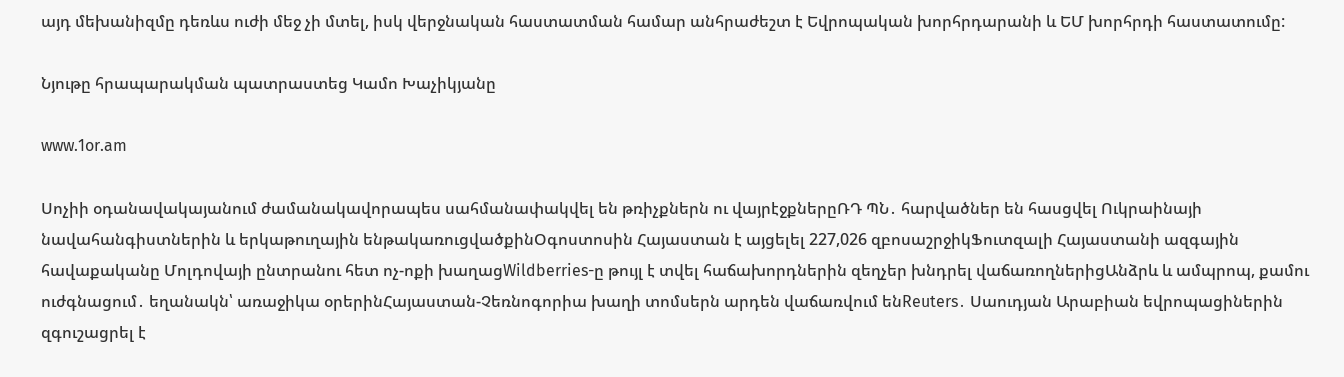այդ մեխանիզմը դեռևս ուժի մեջ չի մտել, իսկ վերջնական հաստատման համար անհրաժեշտ է Եվրոպական խորհրդարանի և ԵՄ խորհրդի հաստատումը:

Նյութը հրապարակման պատրաստեց Կամո Խաչիկյանը

www.1or.am

Սոչիի օդանավակայանում ժամանակավորապես սահմանափակվել են թռիչքներն ու վայրէջքներըՌԴ ՊՆ․ հարվածներ են հասցվել Ուկրաինայի նավահանգիստներին և երկաթուղային ենթակառուցվածքինՕգոստոսին Հայաստան է այցելել 227,026 զբոսաշրջիկՖուտզալի Հայաստանի ազգային հավաքականը Մոլդովայի ընտրանու հետ ոչ-ոքի խաղացWildberries-ը թույլ է տվել հաճախորդներին զեղչեր խնդրել վաճառողներիցԱնձրև և ամպրոպ, քամու ուժգնացում․ եղանակն՝ առաջիկա օրերինՀայաստան-Չեռնոգորիա խաղի տոմսերն արդեն վաճառվում ենReuters․ Սաուդյան Արաբիան եվրոպացիներին զգուշացրել է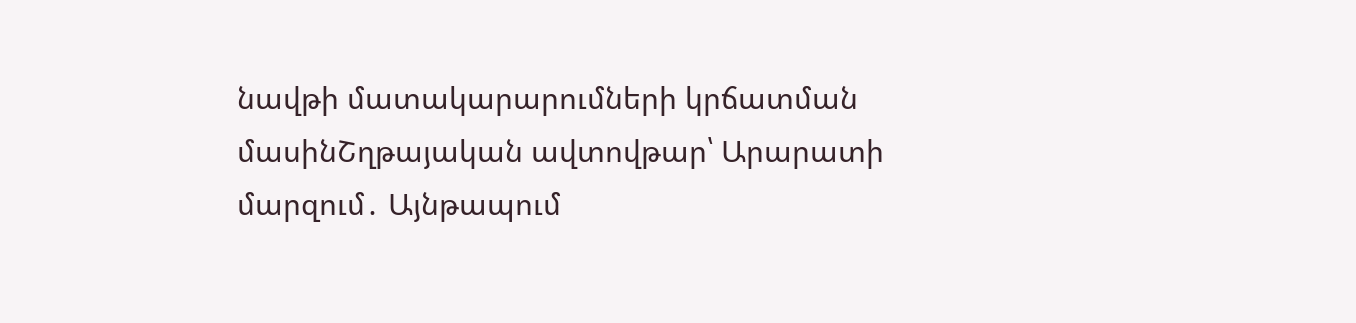նավթի մատակարարումների կրճատման մասինՇղթայական ավտովթար՝ Արարատի մարզում․ Այնթապում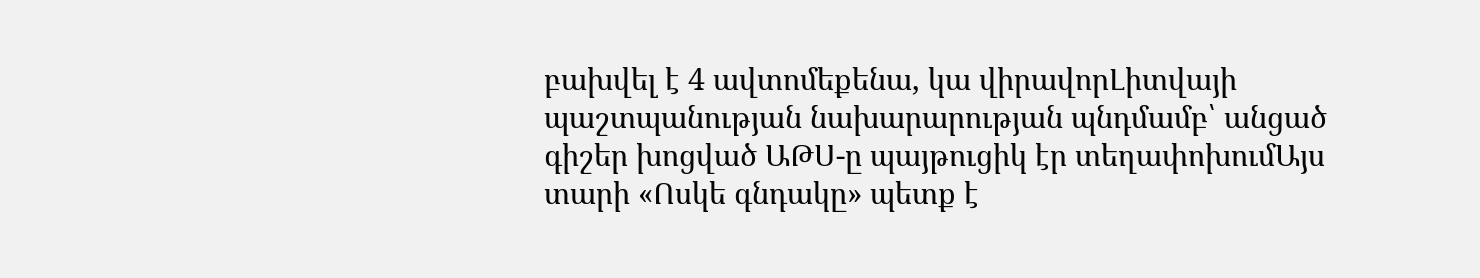բախվել է 4 ավտոմեքենա, կա վիրավորԼիտվայի պաշտպանության նախարարության պնդմամբ՝ անցած գիշեր խոցված ԱԹՍ-ը պայթուցիկ էր տեղափոխումԱյս տարի «Ոսկե գնդակը» պետք է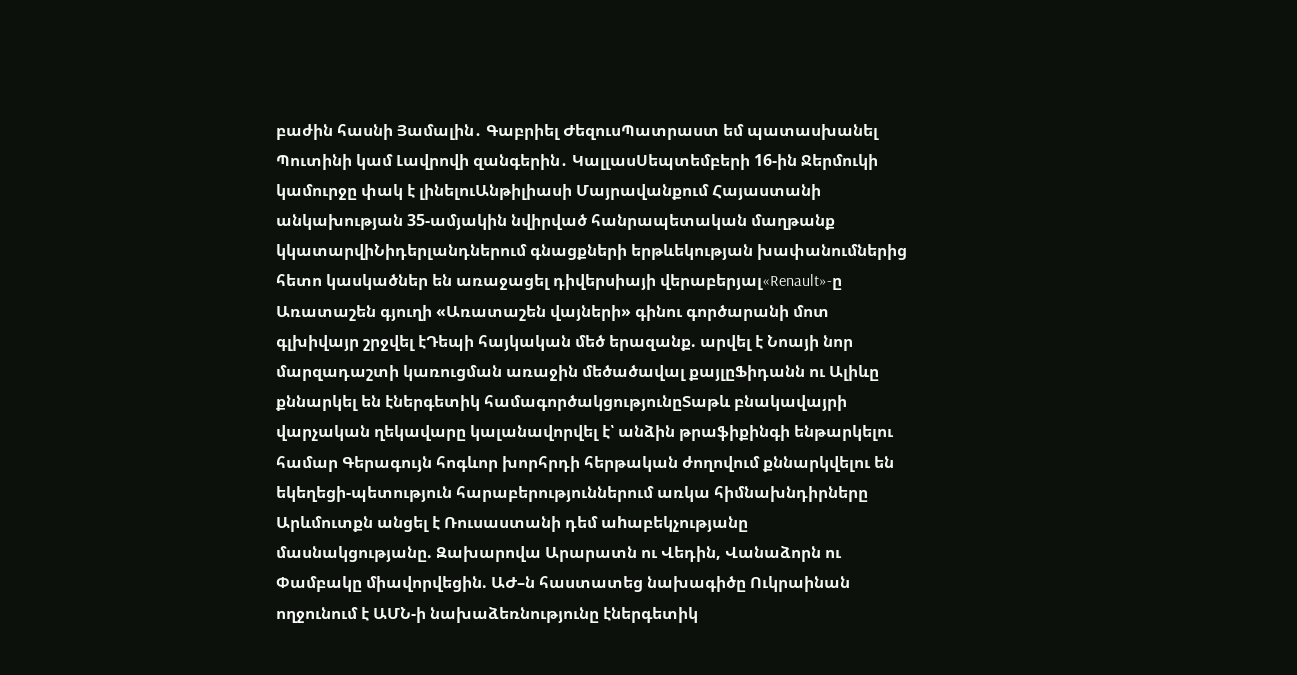բաժին հասնի Յամալին․ Գաբրիել ԺեզուսՊատրաստ եմ պատասխանել Պուտինի կամ Լավրովի զանգերին․ ԿալլասՍեպտեմբերի 16-ին Ջերմուկի կամուրջը փակ է լինելուԱնթիլիասի Մայրավանքում Հայաստանի անկախության 35-ամյակին նվիրված հանրապետական մաղթանք կկատարվիՆիդերլանդներում գնացքների երթևեկության խափանումներից հետո կասկածներ են առաջացել դիվերսիայի վերաբերյալ«Renault»-ը Առատաշեն գյուղի «Առատաշեն վայների» գինու գործարանի մոտ գլխիվայր շրջվել էԴեպի հայկական մեծ երազանք. արվել է Նոայի նոր մարզադաշտի կառուցման առաջին մեծածավալ քայլըՖիդանն ու Ալիևը քննարկել են էներգետիկ համագործակցությունըՏաթև բնակավայրի վարչական ղեկավարը կալանավորվել է՝ անձին թրաֆիքինգի ենթարկելու համար Գերագույն հոգևոր խորհրդի հերթական ժողովում քննարկվելու են եկեղեցի-պետություն հարաբերություններում առկա հիմնախնդիրները Արևմուտքն անցել է Ռուսաստանի դեմ աhաբեկչությանը մասնակցությանը. Զախարովա Արարատն ու Վեդին, Վանաձորն ու Փամբակը միավորվեցին. ԱԺ–ն հաստատեց նախագիծը Ուկրաինան ողջունում է ԱՄՆ-ի նախաձեռնությունը էներգետիկ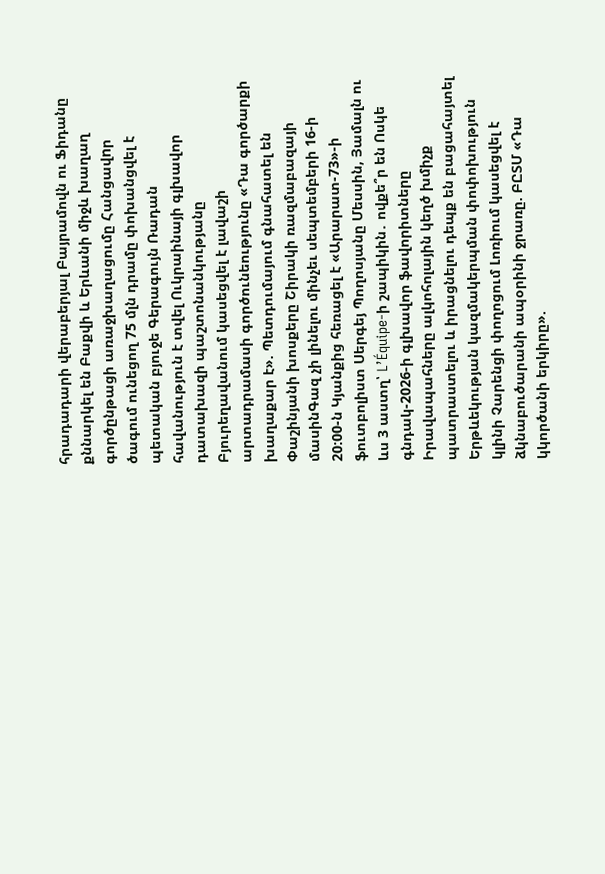հրադադարի վերաբերյալ Բայրամովն ու Ֆիդանը քննարկել են Բաքվի և Երևանի միջև խաղաղ գործընթացի առաջխաղացումը Հանցավnր ծագում ունեցող 75 մլն դրամը փոխանցվել է պետական բյուջե Գերագույն Ռադան հավանություն է տվել Ուկրաինայի գլխավոր դատախազի պաշտոնանկությանը Բյուրեղավանում կասեցվել է լավաշի արտադրամասի գործունեությունը «Դա գործարքի խաղաքար է». Պետդումայում գնահատել են Փաշինյանի խոսքերը Շիրակի ռազմաբազայի մասինԳազ չի լինելու մինչեւ սեպտեմբերի 16-ի 20:00-ն Կյանքից հեռացել է «Արարատ-73»-ի ֆուտբոլիստ Սերգեյ Պողոսյանը Մեսսին, Յամալն ու ևս 3 աստղ՝ L’Équipe-ի շապիկին․ ովքե՞ր են Ոսկե գնդակ-2026-ի գլխավոր ֆավորիտները Իրավապահները ալկոհոլային կեղծ խմիչք պատրաստելու և իրացնելու դեպք են բացահայտել Երթևեկության կազմակերպման փոփոխություն կլինի Չարենցի փողոցում Լոռիում կասեցվել է ձկնաբուծարանի ապօրինի ջրառը. ԲԸՏՄ «Դա կկործանի երկիրը».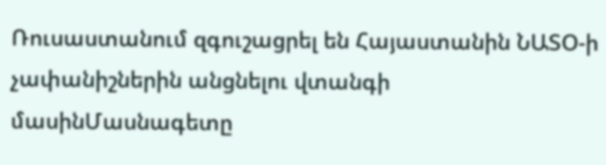Ռուսաստանում զգուշացրել են Հայաստանին ՆԱՏՕ-ի չափանիշներին անցնելու վտանգի մասինՄասնագետը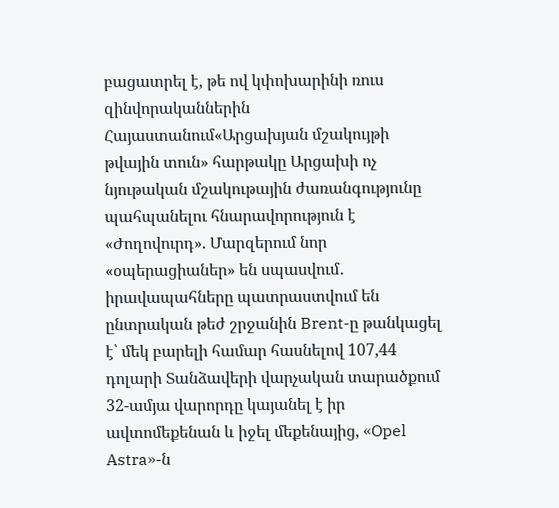բացատրել է, թե ով կփոխարինի ռուս զինվորականներին Հայաստանում«Արցախյան մշակույթի թվային տուն» հարթակը Արցախի ոչ նյութական մշակութային ժառանգությունը պահպանելու հնարավորություն է «Ժողովուրդ». Մարզերում նոր «օպերացիաներ» են սպասվում․ իրավապահները պատրաստվում են ընտրական թեժ շրջանին Brent-ը թանկացել է՝ մեկ բարելի համար հասնելով 107,44 դոլարի Տանձավերի վարչական տարածքում 32-ամյա վարորդը կայանել է իր ավտոմեքենան և իջել մեքենայից, «Opel Astra»-ն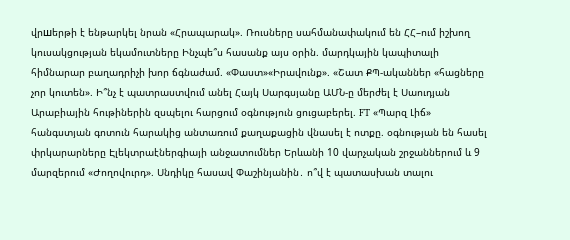վրшերթի է ենթարկել նրան «Հրապարակ». Ռուսները սահմանափակում են ՀՀ–ում իշխող կուսակցության եկամուտները Ինչպե՞ս հասանք այս օրին. մարդկային կապիտալի հիմնարար բաղադրիչի խոր ճգնաժամ. «Փաստ»«Իրավունք». «Շատ ՔՊ-ականներ «հացները չոր կուտեն». Ի՞նչ է պատրաստվում անել Հայկ Սարգսյանը ԱՄՆ-ը մերժել է Սաուդյան Արաբիային հութիներին զսպելու հարցում օգնություն ցուցաբերել. FT «Պարզ Լիճ» հանգստյան գոտուն հարակից անտառում քաղաքացին վնասել է ոտքը. օգնության են հասել փրկարարները Էլեկտրաէներգիայի անջատումներ Երևանի 10 վարչական շրջաններում և 9 մարզերում «Ժողովուրդ». Սնդիկը հասավ Փաշինյանին․ ո՞վ է պատասխան տալու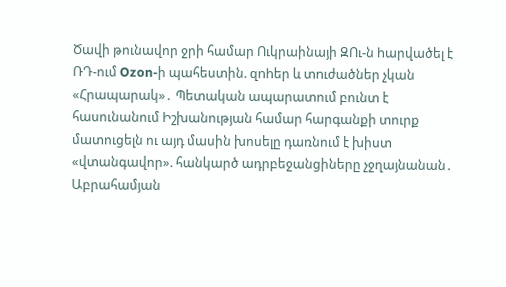Ծավի թունավոր ջրի համար Ուկրաինայի ԶՈւ-ն hարվածել է ՌԴ-ում Ozon-ի պահեստին. զnhեր և տnւժածներ չկան «Հրապարակ»․ Պետական ապարատում բունտ է հասունանում Իշխանության համար հարգանքի տուրք մատուցելն ու այդ մասին խոսելը դառնում է խիստ «վտանգավոր». հանկարծ ադրբեջանցիները չջղայնանան․ Աբրահամյան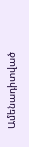Ամենադիտված